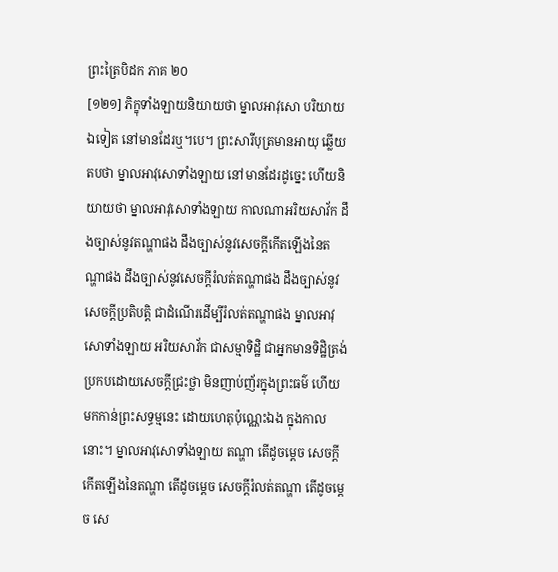ព្រះត្រៃបិដក ភាគ ២០
[១២១] ភិក្ខុទាំងឡាយនិយាយថា ម្នាលអាវុសោ បរិយាយឯទៀត នៅមានដែរឬ។បេ។ ព្រះសារីបុត្រមានអាយុ ឆ្លើយតបថា ម្នាលអាវុសោទាំងឡាយ នៅមានដែរដូច្នេះ ហើយនិយាយថា ម្នាលអាវុសោទាំងឡាយ កាលណាអរិយសាវ័ក ដឹងច្បាស់នូវតណ្ហាផង ដឹងច្បាស់នូវសេចក្តីកើតឡើងនៃតណ្ហាផង ដឹងច្បាស់នូវសេចក្តីរំលត់តណ្ហាផង ដឹងច្បាស់នូវសេចក្តីប្រតិបត្តិ ជាដំណើរដើម្បីរំលត់តណ្ហាផង ម្នាលអាវុសោទាំងឡាយ អរិយសាវ័ក ជាសម្មាទិដ្ឋិ ជាអ្នកមានទិដ្ឋិត្រង់ ប្រកបដោយសេចក្តីជ្រះថ្លា មិនញាប់ញ័រក្នុងព្រះធម៌ ហើយមកកាន់ព្រះសទ្ធម្មនេះ ដោយហេតុប៉ុណ្ណេះឯង ក្នុងកាលនោះ។ ម្នាលអាវុសោទាំងឡាយ តណ្ហា តើដូចម្តេច សេចក្តីកើតឡើងនៃតណ្ហា តើដូចម្តេច សេចក្តីរំលត់តណ្ហា តើដូចម្តេច សេ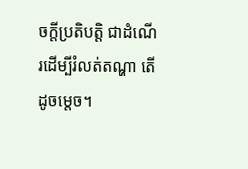ចក្តីប្រតិបត្តិ ជាដំណើរដើម្បីរំលត់តណ្ហា តើដូចម្តេច។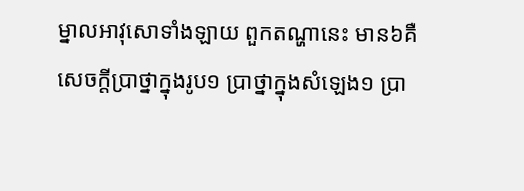ម្នាលអាវុសោទាំងឡាយ ពួកតណ្ហានេះ មាន៦គឺ សេចក្តីប្រាថ្នាក្នុងរូប១ ប្រាថ្នាក្នុងសំឡេង១ ប្រា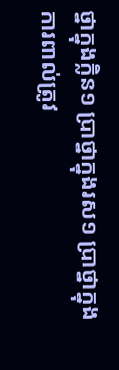ថ្នាក្នុងក្លិន១ ប្រាថ្នាក្នុងរស១ ប្រាថ្នាក្នុងការពាល់ត្រូវ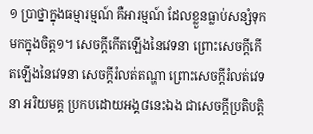១ ប្រាថ្នាក្នុងធម្មារម្មណ៍ គឺអារម្មណ៍ ដែលខ្លួនធ្លាប់សន្សំទុកមកក្នុងចិត្ត១។ សេចក្តីកើតឡើងនៃវេទនា ព្រោះសេចក្តីកើតឡើងនៃវេទនា សេចក្តីរំលត់តណ្ហា ព្រោះសេចក្តីរំលត់វេទនា អរិយមគ្គ ប្រកបដោយអង្គ៨នេះឯង ជាសេចក្តីប្រតិបត្តិ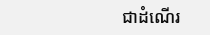ជាដំណើរ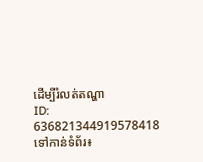ដើម្បីរំលត់តណ្ហា
ID: 636821344919578418
ទៅកាន់ទំព័រ៖